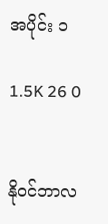အပိုင်း ၁

1.5K 26 0


နိုဝင်ဘာလ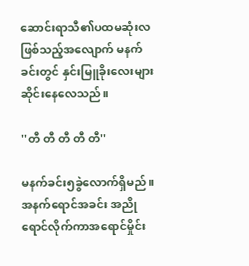ဆောင်းရာသီ၏ပထမဆုံးလ ဖြစ်သည့်အလျောက် မနက်ခင်းတွင် နှင်းမြူခိုးလေးများဆိုင်းနေလေသည်။

''တီ တီ တီ တီ တီ''

မနက်ခင်း၅ခွဲလောက်ရှိမည်။
အနက်ရောင်အခင်း အညိုရောင်လိုက်ကာအရောင်မှိုင်း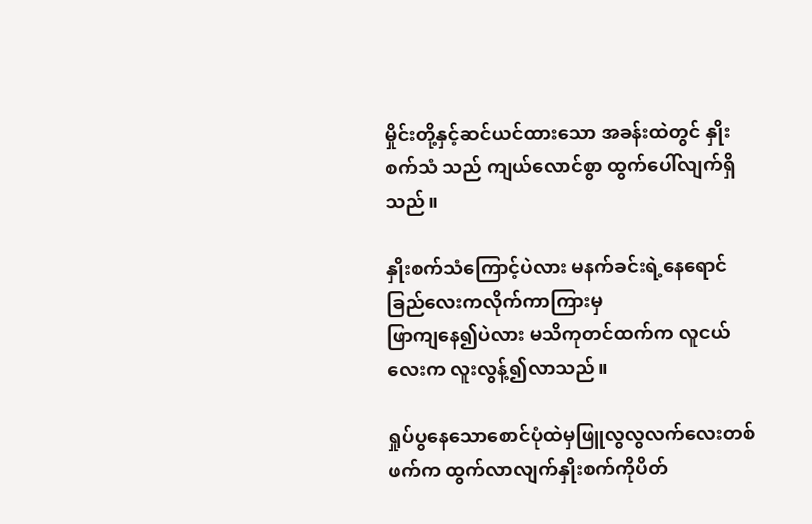မှိုင်းတို့နှင့်ဆင်ယင်ထားသော အခန်းထဲတွင် နှိုးစက်သံ သည် ကျယ်လောင်စွာ ထွက်ပေါ်လျက်ရှိသည်။

နှိုးစက်သံကြောင့်ပဲလား မနက်ခင်းရဲ့နေရောင်ခြည်လေးကလိုက်ကာကြားမှ
ဖြာကျနေ၍ပဲလား မသိကုတင်ထက်က လူငယ်လေးက လူးလွန့်၍လာသည်။

ရှုပ်ပွနေသောစောင်ပုံထဲမှဖြူလွလွလက်လေးတစ်ဖက်က ထွက်လာလျက်နှိုးစက်ကိုပိတ်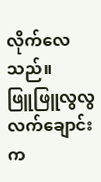လိုက်လေသည်။
ဖြူဖြူလွလွလက်ချောင်းက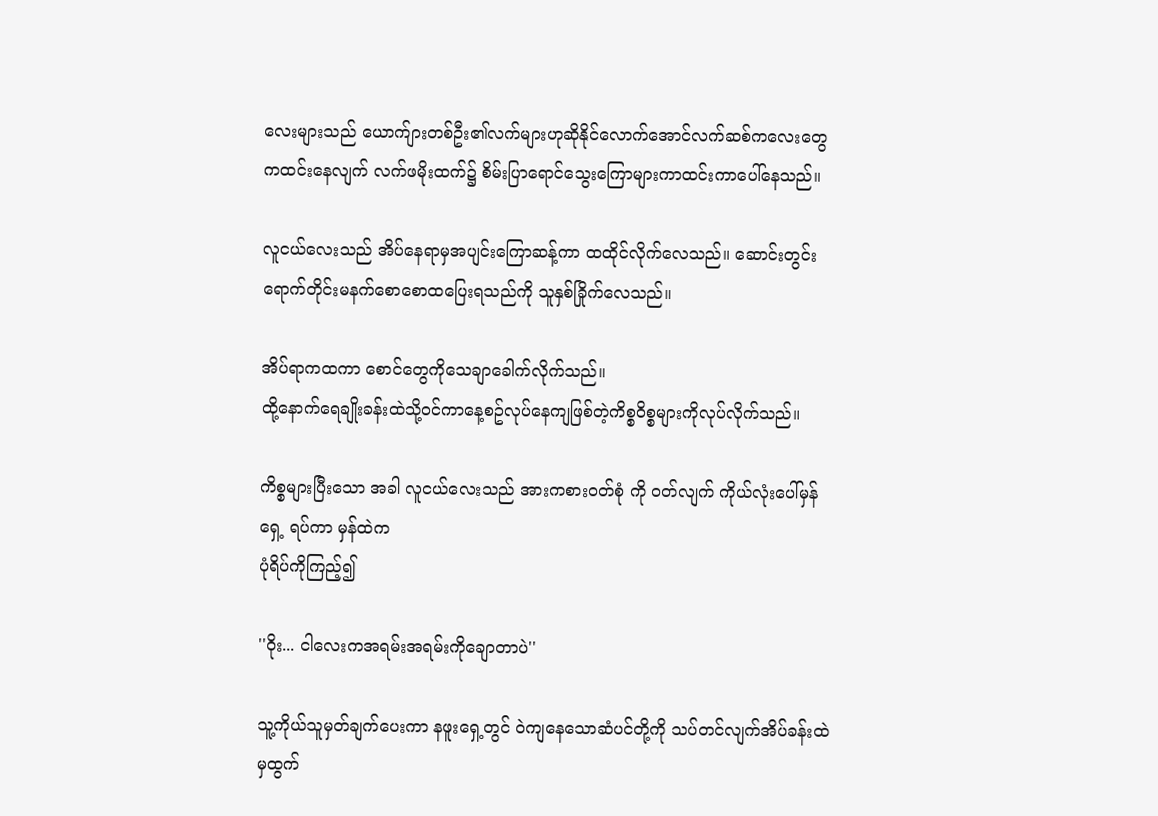လေးများသည် ယောက်ျားတစ်ဦး၏လက်များဟုဆိုနိုင်လောက်အောင်လက်ဆစ်ကလေးတွေကထင်းနေလျက် လက်ဖမိုးထက်၌ စိမ်းပြာရောင်သွေးကြောများကာထင်းကာပေါ်နေသည်။

လူငယ်လေးသည် အိပ်နေရာမှအပျင်းကြောဆန့်ကာ ထထိုင်လိုက်လေသည်။ ဆောင်းတွင်းရောက်တိုင်းမနက်စောစောထပြေးရသည်ကို သူနှစ်ခြိုက်လေသည်။

အိပ်ရာကထကာ စောင်တွေကိုသေချာခေါက်လိုက်သည်။
ထို့နောက်ရေချိုးခန်းထဲသို့ဝင်ကာနေ့စဥ်လုပ်နေကျဖြစ်တဲ့ကိစ္စဝိစ္စများကိုလုပ်လိုက်သည်။

ကိစ္စများပြီးသော အခါ လူငယ်လေးသည် အားကစားဝတ်စုံ ကို ဝတ်လျက် ကိုယ်လုံးပေါ်မှန်ရှေ့ ရပ်ကာ မှန်ထဲက
ပုံရိပ်ကိုကြည့်၍

''ဝိုး... ငါလေးကအရမ်းအရမ်းကိုချောတာပဲ''

သူ့ကိုယ်သူမှတ်ချက်ပေးကာ နဖူးရှေ့တွင် ဝဲကျနေသောဆံပင်တို့ကို သပ်တင်လျက်အိပ်ခန်းထဲမှထွက်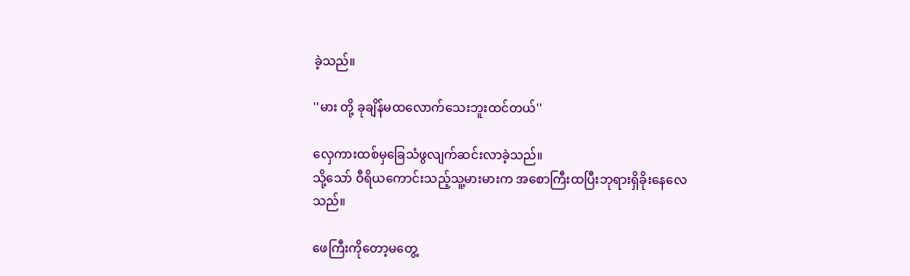ခဲ့သည်။

''မား တို့ ခုချိန်မထလောက်သေးဘူးထင်တယ်''

လှေကားထစ်မှခြေသံဖွလျက်ဆင်းလာခဲ့သည်။
သို့သော် ဝီရိယကောင်းသည့်သူ့မားမားက အစောကြီးထပြီးဘုရားရှိခိုးနေလေသည်။

ဖေကြီးကိုတော့မတွေ့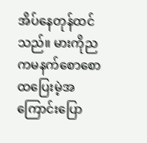အိပ်နေတုန်ထင်သည်။ မားကိုညကမနက်စောစောထပြေးမဲ့အကြောင်းပြော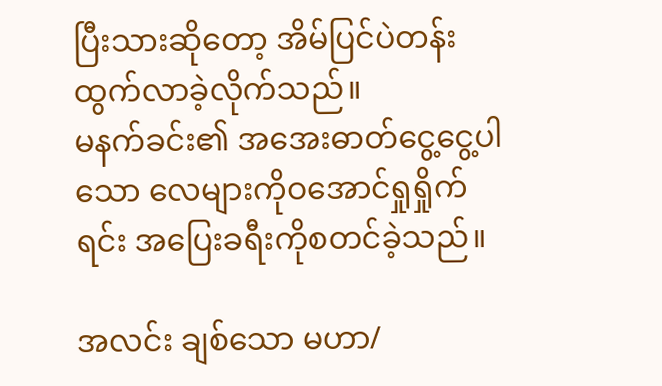ပြီးသားဆိုတော့ အိမ်ပြင်ပဲတန်းထွက်လာခဲ့လိုက်သည်။
မနက်ခင်း၏ အအေးဓာတ်ငွေ့ငွေ့ပါသော လေများကိုဝအောင်ရှုရှိုက်ရင်း အပြေးခရီးကိုစတင်ခဲ့သည်။

အလင်း ချစ်သော မဟာ/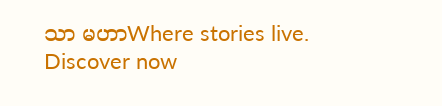သာ မဟာWhere stories live. Discover now